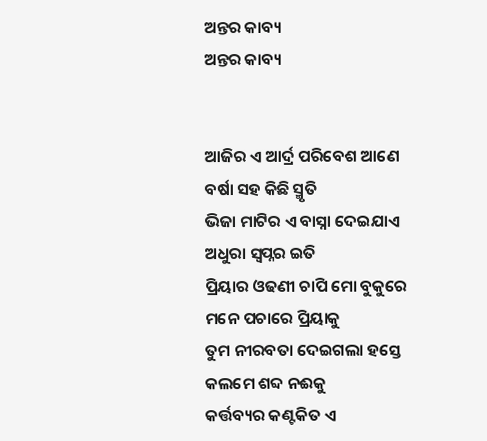ଅନ୍ତର କାବ୍ୟ
ଅନ୍ତର କାବ୍ୟ


ଆଜିର ଏ ଆର୍ଦ୍ର ପରିବେଶ ଆଣେ
ବର୍ଷା ସହ କିଛି ସ୍ମୃତି
ଭିଜା ମାଟିର ଏ ବାସ୍ନା ଦେଇଯାଏ
ଅଧୁରା ସ୍ବପ୍ନର ଇତି
ପ୍ରିୟାର ଓଢଣୀ ଚାପି ମୋ ବୁକୁରେ
ମନେ ପଚାରେ ପ୍ରିୟାକୁ
ତୁମ ନୀରବତା ଦେଇଗଲା ହସ୍ତେ
କଲମେ ଶବ୍ଦ ନଈକୁ
କର୍ତ୍ତବ୍ୟର କଣ୍ଟକିତ ଏ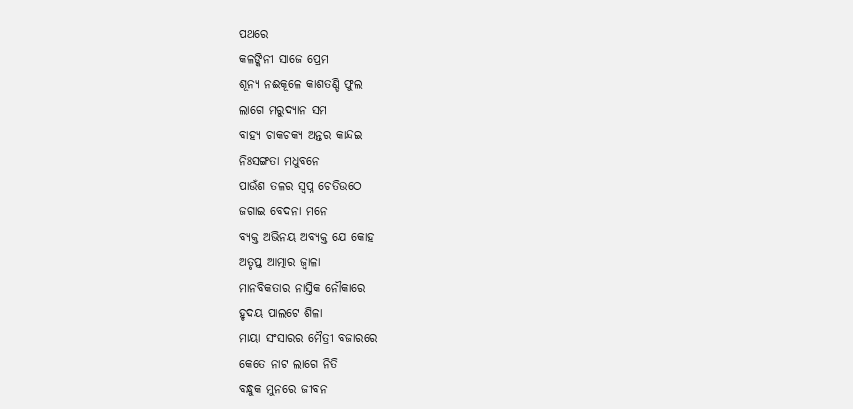ପଥରେ
କଳଙ୍କିନୀ ସାଜେ ପ୍ରେମ
ଶୂନ୍ୟ ନଈକୂଳେ କାଶତଣ୍ଡି ଫୁଲ
ଲାଗେ ମରୁଦ୍ୟାନ ସମ
ବାହ୍ୟ ଚାକଚକ୍ୟ ଅନ୍ତର କାନ୍ଦଇ
ନିଃସଙ୍ଗତା ମଧୁବନେ
ପାଉଁଶ ତଳର ସ୍ବପ୍ନ ଚେତିଉଠେ
ଜଗାଇ ବେଦନା ମନେ
ବ୍ୟକ୍ତ ଅଭିନୟ ଅବ୍ୟକ୍ତ ଯେ କୋହ
ଅତୃପ୍ତ ଆତ୍ମାର ଜ୍ୱାଳା
ମାନବିକତାର ନାସ୍ତିକ ନୌକାରେ
ହୃଦୟ ପାଲଟେ ଶିଳା
ମାୟା ସଂସାରର ମୈତ୍ରୀ ବଜାରରେ
କେତେ ନାଟ ଲାଗେ ନିତି
ବନ୍ଧୁକ ମୁନରେ ଜୀବନ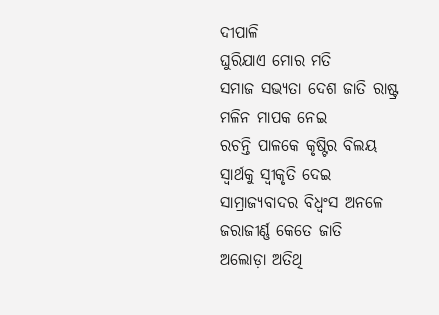ଦୀପାଳି
ଘୁରିଯାଏ ମୋର ମତି
ସମାଜ ସଭ୍ୟତା ଦେଶ ଜାତି ରାଷ୍ଟ୍ର
ମଳିନ ମାପକ ନେଇ
ରଚନ୍ତି ପାଳକେ କୃଷ୍ଟିର ବିଲୟ
ସ୍ୱାର୍ଥକୁ ସ୍ୱୀକୃତି ଦେଇ
ସାମ୍ରାଜ୍ୟବାଦର ବିଧ୍ଵଂସ ଅନଳେ
ଜରାଜୀର୍ଣ୍ଣ କେତେ ଜାତି
ଅଲୋଡ଼ା ଅତିଥି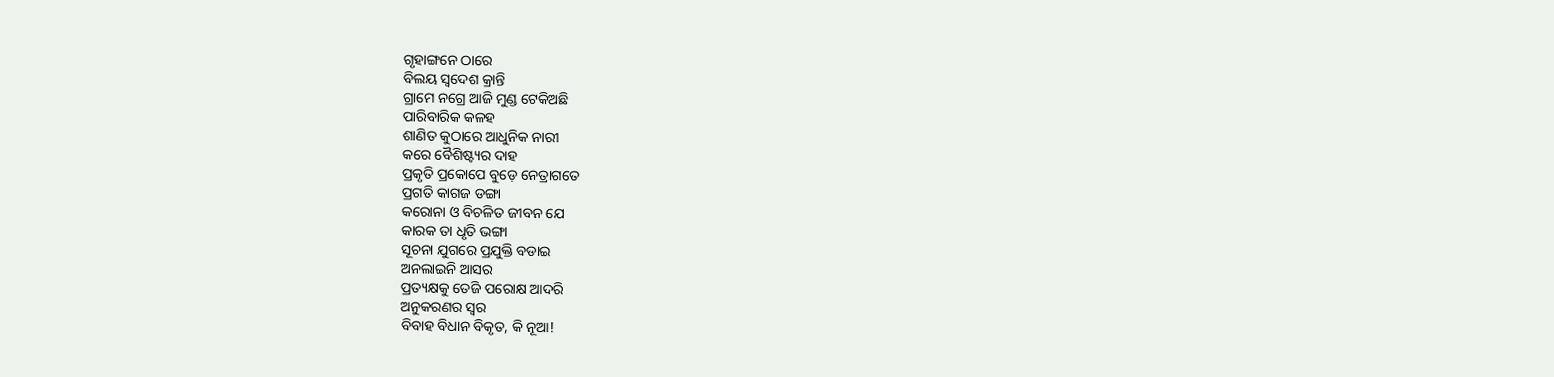ଗୃହାଙ୍ଗନେ ଠାରେ
ବିଲୟ ସ୍ୱଦେଶ କ୍ରାନ୍ତି
ଗ୍ରାମେ ନଗ୍ରେ ଆଜି ମୁଣ୍ଡ ଟେକିଅଛି
ପାରିବାରିକ କଳହ
ଶାଣିତ କୁଠାରେ ଆଧୁନିକ ନାରୀ
କରେ ବୈଶିଷ୍ଟ୍ୟର ଦାହ
ପ୍ରକୃତି ପ୍ରକୋପେ ବୁଡ଼େ ନେତ୍ରାଗତେ
ପ୍ରଗତି କାଗଜ ଡଙ୍ଗା
କରୋନା ଓ ବିଚଳିତ ଜୀବନ ଯେ
କାରକ ତା ଧୃତି ଭଙ୍ଗା
ସୂଚନା ଯୁଗରେ ପ୍ରଯୁକ୍ତି ବଡାଇ
ଅନଲାଇନି ଆସର
ପ୍ରତ୍ୟକ୍ଷକୁ ତେଜି ପରୋକ୍ଷ ଆଦରି
ଅନୁକରଣର ସ୍ୱର
ବିବାହ ବିଧାନ ବିକୃତ, କି ନୂଆ!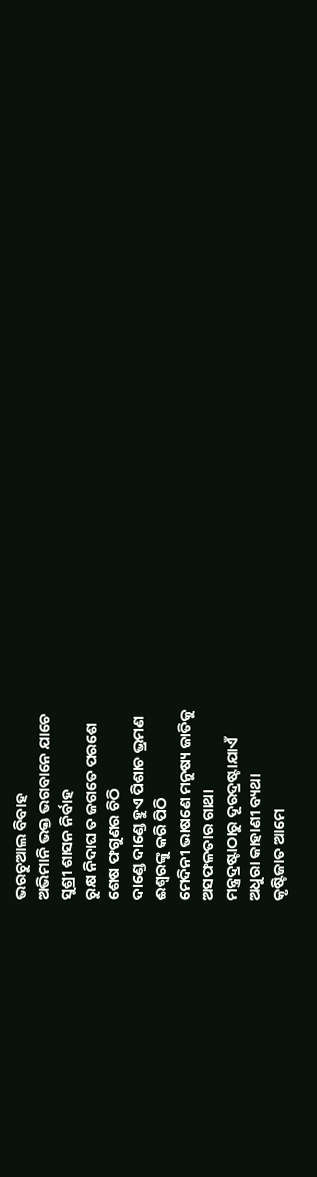ଭରଚୁଆଲ ବିବାହ
ଅଭିମାନି ଭକ୍ତ ଭଗବାନେ ଯାଚେ
ସୁଶ୍ରୀ ଶାସନ ନିର୍ବାହ
ରୁକ୍ଷ ନିଦାଘ ତ ଜଗତେ ପରଶେ
ଶେଷ ଫଗୁଣର ଚିଠି
ଦାଣ୍ଡେ ଦାଣ୍ଡେ ହୁଏ ପିଶାଚ ଭ୍ରମଣ
ଈଶ୍ୱରଙ୍କୁ କରି ପିଠି
ମେଦିନୀ ଭାଷଣେ ମନୁଷ୍ୟ ଜାତିକୁ
ଅସଫଳତାର ଗାଥା
ମନ୍ତ୍ରଦ୍ରଷ୍ଟାଠାରୁ ଦୂରଦ୍ରଷ୍ଟାଯାଏଁ
ଅଧୁରା କାହାଣୀ ବ୍ୟଥା
କୃଷ୍ଟିଜାତ ଆମେ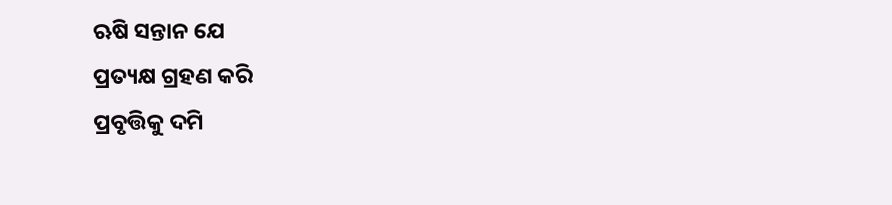ଋଷି ସନ୍ତାନ ଯେ
ପ୍ରତ୍ୟକ୍ଷ ଗ୍ରହଣ କରି
ପ୍ରବୃତ୍ତିକୁ ଦମି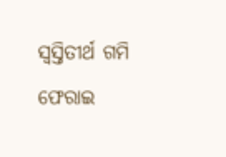ସ୍ୱସ୍ତିତୀର୍ଥ ଗମି
ଫେରାଇ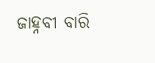ଜାହ୍ନବୀ ବାରି